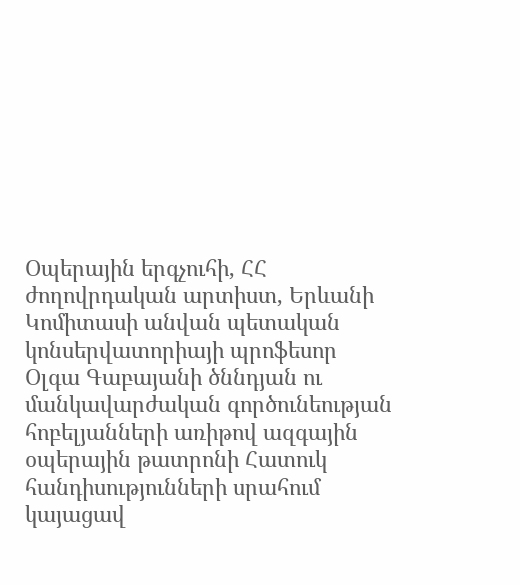Օպերային երգչուհի, ՀՀ ժողովրդական արտիստ, Երևանի Կոմիտասի անվան պետական կոնսերվատորիայի պրոֆեսոր Օլգա Գաբայանի ծննդյան ու մանկավարժական գործունեության հոբելյանների առիթով ազգային օպերային թատրոնի Հատուկ հանդիսությունների սրահում կայացավ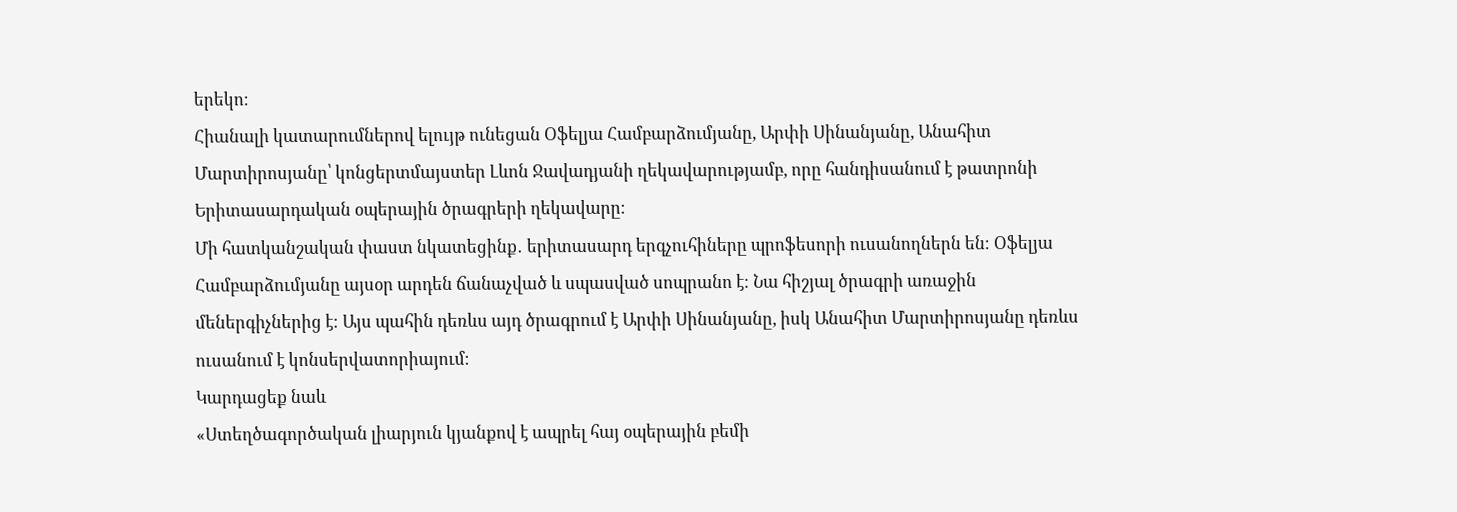երեկո։
Հիանալի կատարումներով ելույթ ունեցան Օֆելյա Համբարձումյանը, Արփի Սինանյանը, Անահիտ Մարտիրոսյանը՝ կոնցերտմայստեր Լևոն Ջավադյանի ղեկավարությամբ, որը հանդիսանում է թատրոնի Երիտասարդական օպերային ծրագրերի ղեկավարը։
Մի հատկանշական փաստ նկատեցինք․ երիտասարդ երգչուհիները պրոֆեսորի ուսանողներն են։ Օֆելյա Համբարձումյանը այսօր արդեն ճանաչված և սպասված սոպրանո է։ Նա հիշյալ ծրագրի առաջին մեներգիչներից է։ Այս պահին դեռևս այդ ծրագրում է Արփի Սինանյանը, իսկ Անահիտ Մարտիրոսյանը դեռևս ուսանում է կոնսերվատորիայում։
Կարդացեք նաև
«Ստեղծագործական լիարյուն կյանքով է ապրել հայ օպերային բեմի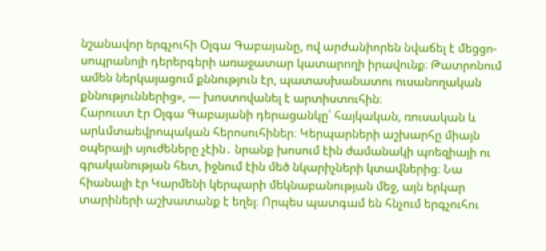նշանավոր երգչուհի Օլգա Գաբայանը, ով արժանիորեն նվաճել է մեցցո-սոպրանոյի դերերգերի առաջատար կատարողի իրավունք։ Թատրոնում ամեն ներկայացում քննություն էր, պատասխանատու ուսանողական քննություններից», — խոստովանել է արտիստուհին։
Հարուստ էր Օլգա Գաբայանի դերացանկը՝ հայկական, ռուսական և արևմտաեվրոպական հերոսուհիներ։ Կերպարների աշխարհը միայն օպերայի սյուժեները չէին․ նրանք խոսում էին ժամանակի պոեզիայի ու գրականության հետ, իջնում էին մեծ նկարիչների կտավներից։ Նա հիանալի էր Կարմենի կերպարի մեկնաբանության մեջ, այն երկար տարիների աշխատանք է եղել։ Որպես պատգամ են հնչում երգչուհու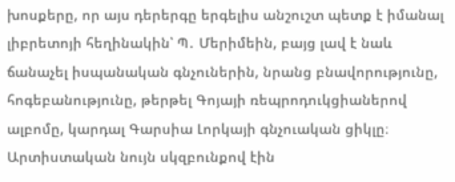խոսքերը, որ այս դերերգը երգելիս անշուշտ պետք է իմանալ լիբրետոյի հեղինակին՝ Պ․ Մերիմեին, բայց լավ է նաև ճանաչել իսպանական գնչուներին, նրանց բնավորությունը, հոգեբանությունը, թերթել Գոյայի ռեպրոդուկցիաներով ալբոմը, կարդալ Գարսիա Լորկայի գնչուական ցիկլը։
Արտիստական նույն սկզբունքով էին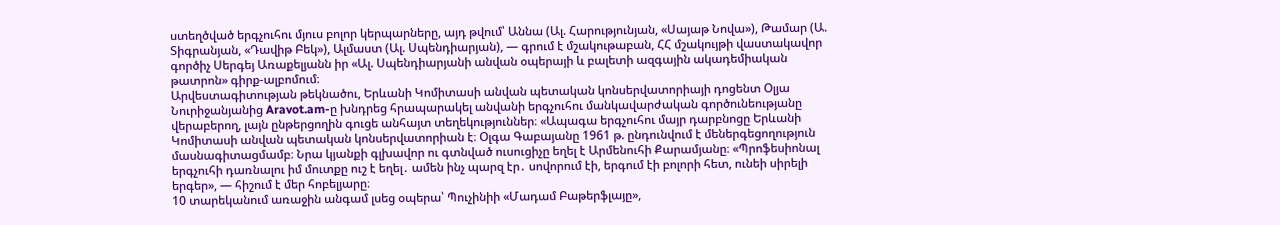ստեղծված երգչուհու մյուս բոլոր կերպարները, այդ թվում՝ Աննա (Ալ. Հարությունյան, «Սայաթ Նովա»), Թամար (Ա. Տիգրանյան, «Դավիթ Բեկ»), Ալմաստ (Ալ. Սպենդիարյան), — գրում է մշակութաբան, ՀՀ մշակույթի վաստակավոր գործիչ Սերգեյ Առաքելյանն իր «Ալ. Սպենդիարյանի անվան օպերայի և բալետի ազգային ակադեմիական թատրոն» գիրք-ալբոմում։
Արվեստագիտության թեկնածու, Երևանի Կոմիտասի անվան պետական կոնսերվատորիայի դոցենտ Օլյա Նուրիջանյանից Aravot.am-ը խնդրեց հրապարակել անվանի երգչուհու մանկավարժական գործունեությանը վերաբերող, լայն ընթերցողին գուցե անհայտ տեղեկություններ։ «Ապագա երգչուհու մայր դարբնոցը Երևանի Կոմիտասի անվան պետական կոնսերվատորիան է։ Օլգա Գաբայանը 1961 թ. ընդունվում է մեներգեցողություն մասնագիտացմամբ։ Նրա կյանքի գլխավոր ու գտնված ուսուցիչը եղել է Արմենուհի Քարամյանը։ «Պրոֆեսիոնալ երգչուհի դառնալու իմ մուտքը ուշ է եղել․ ամեն ինչ պարզ էր․ սովորում էի, երգում էի բոլորի հետ, ունեի սիրելի երգեր», — հիշում է մեր հոբելյարը։
10 տարեկանում առաջին անգամ լսեց օպերա՝ Պուչինիի «Մադամ Բաթերֆլայը»,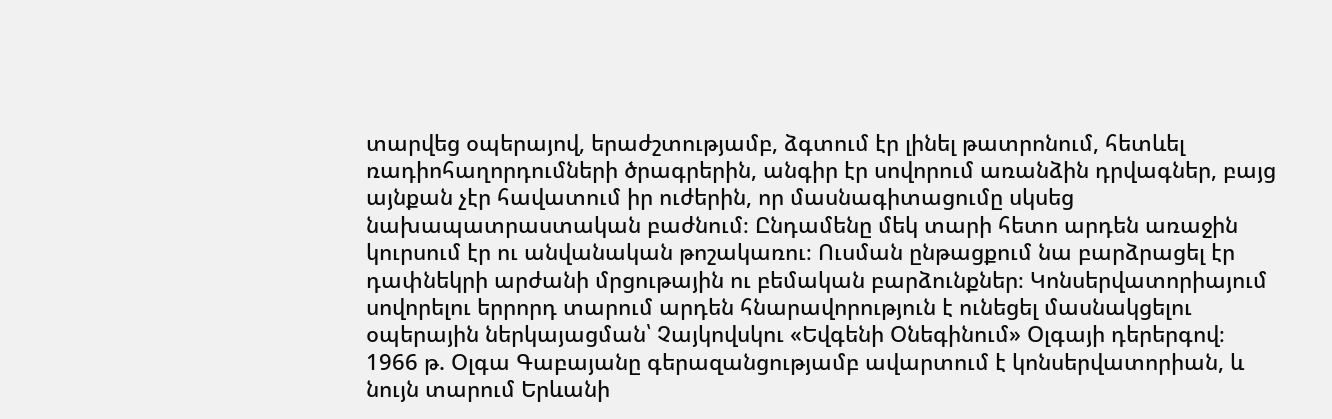տարվեց օպերայով, երաժշտությամբ, ձգտում էր լինել թատրոնում, հետևել ռադիոհաղորդումների ծրագրերին, անգիր էր սովորում առանձին դրվագներ, բայց այնքան չէր հավատում իր ուժերին, որ մասնագիտացումը սկսեց նախապատրաստական բաժնում։ Ընդամենը մեկ տարի հետո արդեն առաջին կուրսում էր ու անվանական թոշակառու։ Ուսման ընթացքում նա բարձրացել էր դափնեկրի արժանի մրցութային ու բեմական բարձունքներ։ Կոնսերվատորիայում սովորելու երրորդ տարում արդեն հնարավորություն է ունեցել մասնակցելու օպերային ներկայացման՝ Չայկովսկու «Եվգենի Օնեգինում» Օլգայի դերերգով։ 1966 թ. Օլգա Գաբայանը գերազանցությամբ ավարտում է կոնսերվատորիան, և նույն տարում Երևանի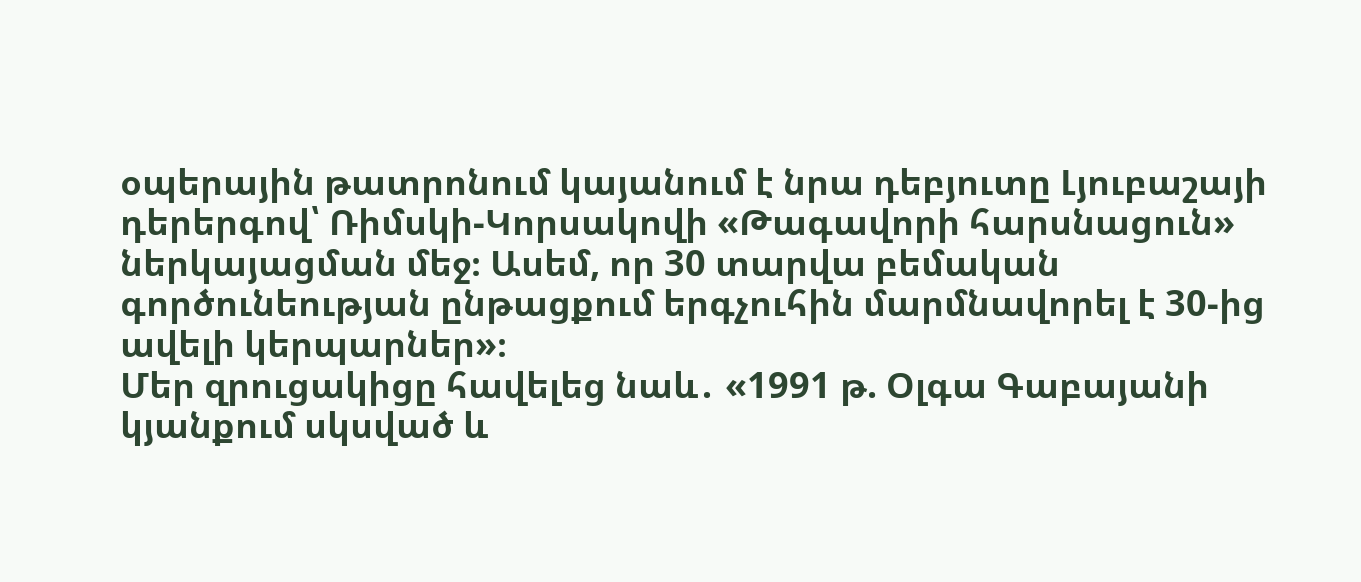օպերային թատրոնում կայանում է նրա դեբյուտը Լյուբաշայի դերերգով՝ Ռիմսկի-Կորսակովի «Թագավորի հարսնացուն» ներկայացման մեջ։ Ասեմ, որ 30 տարվա բեմական գործունեության ընթացքում երգչուհին մարմնավորել է 30-ից ավելի կերպարներ»։
Մեր զրուցակիցը հավելեց նաև․ «1991 թ. Օլգա Գաբայանի կյանքում սկսված և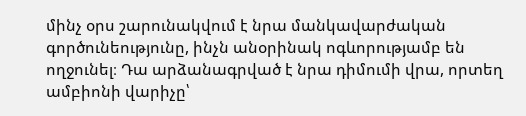մինչ օրս շարունակվում է նրա մանկավարժական գործունեությունը, ինչն անօրինակ ոգևորությամբ են ողջունել։ Դա արձանագրված է նրա դիմումի վրա, որտեղ ամբիոնի վարիչը՝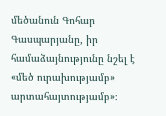մեծանուն Գոհար Գասպարյանը, իր համաձայնությունը նշել է «մեծ ուրախությամբ» արտահայտությամբ»։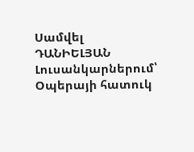Սամվել ԴԱՆԻԵԼՅԱՆ
Լուսանկարներում՝ Օպերայի հատուկ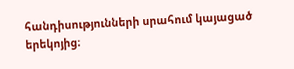հանդիսությունների սրահում կայացած երեկոյից։